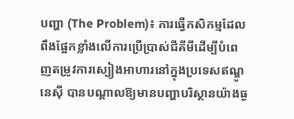បញ្ហា (The Problem)៖ ការធ្វើកសិកម្មដែលពឹងផ្អែកខ្លាំងលើការប្រើប្រាស់ជីគីមីដើម្បីបំពេញតម្រូវការស្បៀងអាហារនៅក្នុងប្រទេសឥណ្ឌូនេស៊ី បានបណ្តាលឱ្យមានបញ្ហាបរិស្ថានយ៉ាងធ្ង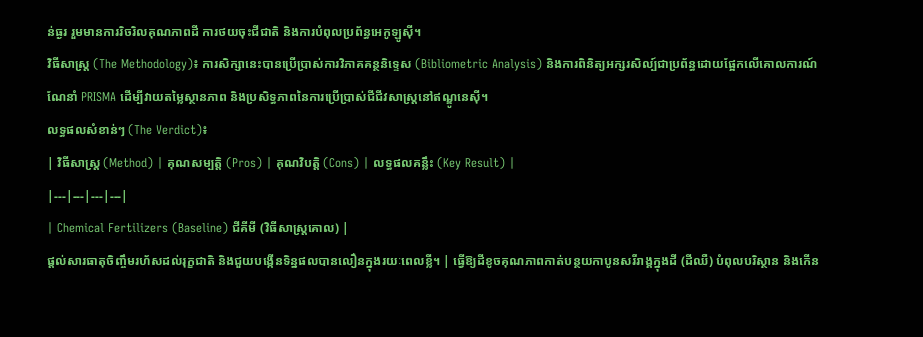ន់ធ្ងរ រួមមានការរិចរិលគុណភាពដី ការថយចុះជីជាតិ និងការបំពុលប្រព័ន្ធអេកូឡូស៊ី។
វិធីសាស្ត្រ (The Methodology)៖ ការសិក្សានេះបានប្រើប្រាស់ការវិភាគគន្ថនិទ្ទេស (Bibliometric Analysis) និងការពិនិត្យអក្សរសិល្ប៍ជាប្រព័ន្ធដោយផ្អែកលើគោលការណ៍ណែនាំ PRISMA ដើម្បីវាយតម្លៃស្ថានភាព និងប្រសិទ្ធភាពនៃការប្រើប្រាស់ជីជីវសាស្រ្តនៅឥណ្ឌូនេស៊ី។
លទ្ធផលសំខាន់ៗ (The Verdict)៖
| វិធីសាស្ត្រ (Method) | គុណសម្បត្តិ (Pros) | គុណវិបត្តិ (Cons) | លទ្ធផលគន្លឹះ (Key Result) |
|---|---|---|---|
| Chemical Fertilizers (Baseline) ជីគីមី (វិធីសាស្ត្រគោល) |
ផ្តល់សារធាតុចិញ្ចឹមរហ័សដល់រុក្ខជាតិ និងជួយបង្កើនទិន្នផលបានលឿនក្នុងរយៈពេលខ្លី។ | ធ្វើឱ្យដីខូចគុណភាពកាត់បន្ថយកាបូនសរីរាង្គក្នុងដី (ដីឈឺ) បំពុលបរិស្ថាន និងកើន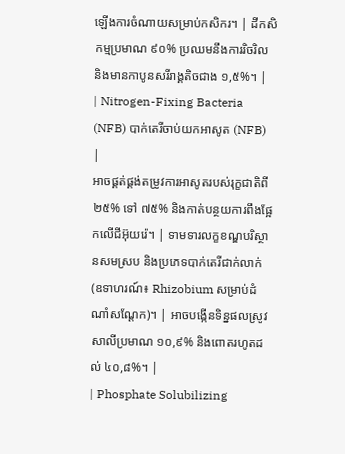ឡើងការចំណាយសម្រាប់កសិករ។ | ដីកសិកម្មប្រមាណ ៩០% ប្រឈមនឹងការរិចរិល និងមានកាបូនសរីរាង្គតិចជាង ១,៥%។ |
| Nitrogen-Fixing Bacteria (NFB) បាក់តេរីចាប់យកអាសូត (NFB) |
អាចផ្គត់ផ្គង់តម្រូវការអាសូតរបស់រុក្ខជាតិពី ២៥% ទៅ ៧៥% និងកាត់បន្ថយការពឹងផ្អែកលើជីអ៊ុយរ៉េ។ | ទាមទារលក្ខខណ្ឌបរិស្ថានសមស្រប និងប្រភេទបាក់តេរីជាក់លាក់ (ឧទាហរណ៍៖ Rhizobium សម្រាប់ដំណាំសណ្តែក)។ | អាចបង្កើនទិន្នផលស្រូវសាលីប្រមាណ ១០,៩% និងពោតរហូតដល់ ៤០,៨%។ |
| Phosphate Solubilizing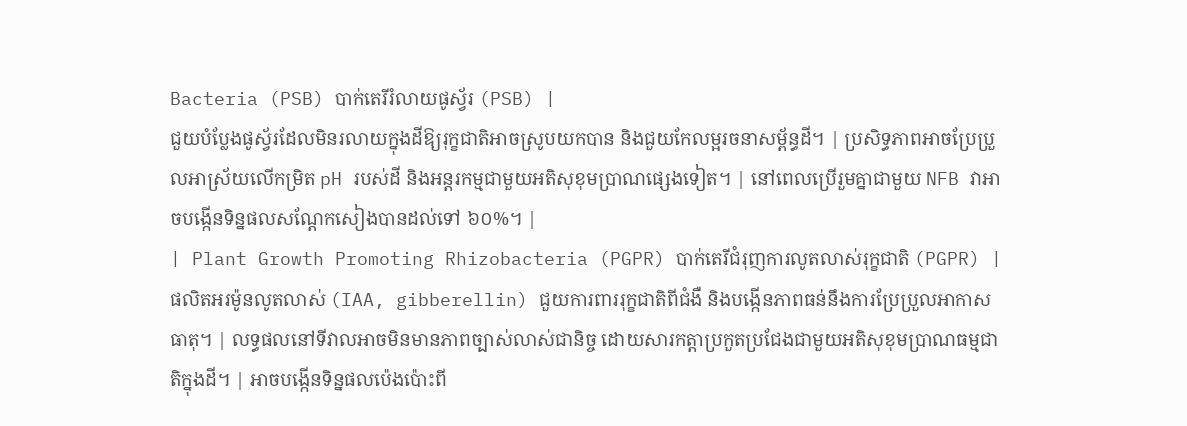Bacteria (PSB) បាក់តេរីរំលាយផូស្វ័រ (PSB) |
ជួយបំប្លែងផូស្វ័រដែលមិនរលាយក្នុងដីឱ្យរុក្ខជាតិអាចស្រូបយកបាន និងជួយកែលម្អរចនាសម្ព័ន្ធដី។ | ប្រសិទ្ធភាពអាចប្រែប្រួលអាស្រ័យលើកម្រិត pH របស់ដី និងអន្តរកម្មជាមួយអតិសុខុមប្រាណផ្សេងទៀត។ | នៅពេលប្រើរួមគ្នាជាមួយ NFB វាអាចបង្កើនទិន្នផលសណ្តែកសៀងបានដល់ទៅ ៦០%។ |
| Plant Growth Promoting Rhizobacteria (PGPR) បាក់តេរីជំរុញការលូតលាស់រុក្ខជាតិ (PGPR) |
ផលិតអរម៉ូនលូតលាស់ (IAA, gibberellin) ជួយការពាររុក្ខជាតិពីជំងឺ និងបង្កើនភាពធន់នឹងការប្រែប្រួលអាកាសធាតុ។ | លទ្ធផលនៅទីវាលអាចមិនមានភាពច្បាស់លាស់ជានិច្ច ដោយសារកត្តាប្រកួតប្រជែងជាមួយអតិសុខុមប្រាណធម្មជាតិក្នុងដី។ | អាចបង្កើនទិន្នផលប៉េងប៉ោះពី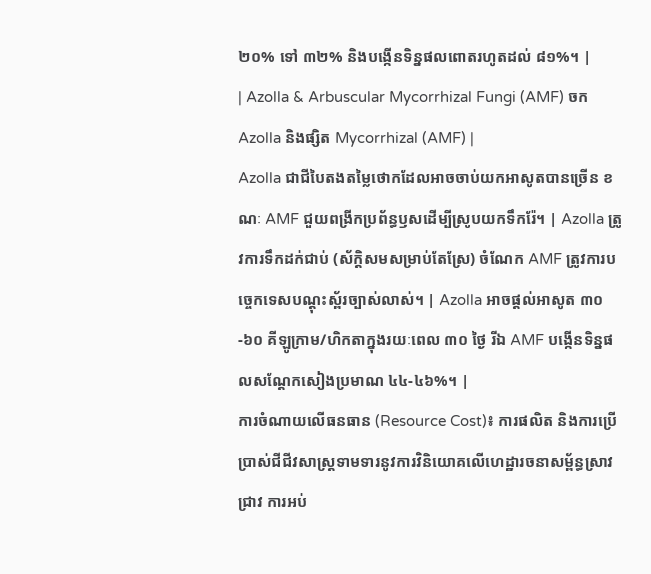២០% ទៅ ៣២% និងបង្កើនទិន្នផលពោតរហូតដល់ ៨១%។ |
| Azolla & Arbuscular Mycorrhizal Fungi (AMF) ចក Azolla និងផ្សិត Mycorrhizal (AMF) |
Azolla ជាជីបៃតងតម្លៃថោកដែលអាចចាប់យកអាសូតបានច្រើន ខណៈ AMF ជួយពង្រីកប្រព័ន្ធឫសដើម្បីស្រូបយកទឹករ៉ែ។ | Azolla ត្រូវការទឹកដក់ជាប់ (ស័ក្តិសមសម្រាប់តែស្រែ) ចំណែក AMF ត្រូវការបច្ចេកទេសបណ្តុះស្ព័រច្បាស់លាស់។ | Azolla អាចផ្តល់អាសូត ៣០-៦០ គីឡូក្រាម/ហិកតាក្នុងរយៈពេល ៣០ ថ្ងៃ រីឯ AMF បង្កើនទិន្នផលសណ្តែកសៀងប្រមាណ ៤៤-៤៦%។ |
ការចំណាយលើធនធាន (Resource Cost)៖ ការផលិត និងការប្រើប្រាស់ជីជីវសាស្រ្តទាមទារនូវការវិនិយោគលើហេដ្ឋារចនាសម្ព័ន្ធស្រាវជ្រាវ ការអប់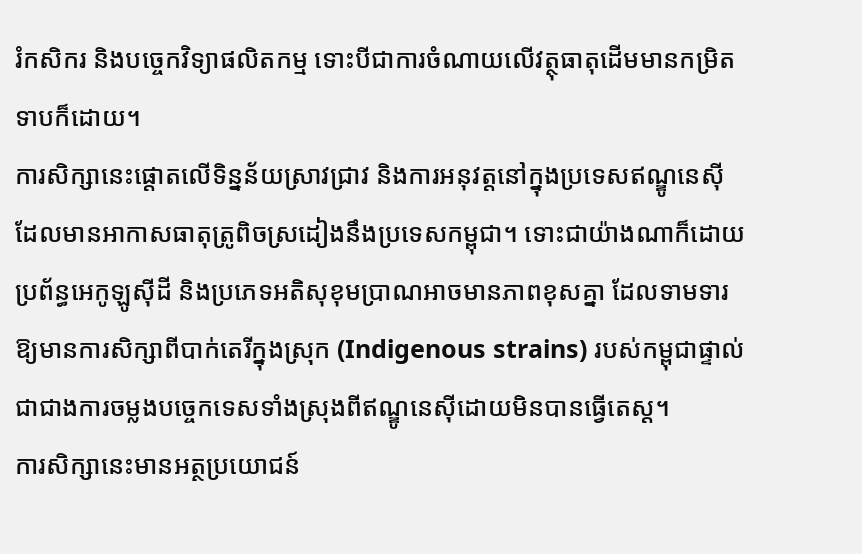រំកសិករ និងបច្ចេកវិទ្យាផលិតកម្ម ទោះបីជាការចំណាយលើវត្ថុធាតុដើមមានកម្រិតទាបក៏ដោយ។
ការសិក្សានេះផ្តោតលើទិន្នន័យស្រាវជ្រាវ និងការអនុវត្តនៅក្នុងប្រទេសឥណ្ឌូនេស៊ី ដែលមានអាកាសធាតុត្រូពិចស្រដៀងនឹងប្រទេសកម្ពុជា។ ទោះជាយ៉ាងណាក៏ដោយ ប្រព័ន្ធអេកូឡូស៊ីដី និងប្រភេទអតិសុខុមប្រាណអាចមានភាពខុសគ្នា ដែលទាមទារឱ្យមានការសិក្សាពីបាក់តេរីក្នុងស្រុក (Indigenous strains) របស់កម្ពុជាផ្ទាល់ ជាជាងការចម្លងបច្ចេកទេសទាំងស្រុងពីឥណ្ឌូនេស៊ីដោយមិនបានធ្វើតេស្ត។
ការសិក្សានេះមានអត្ថប្រយោជន៍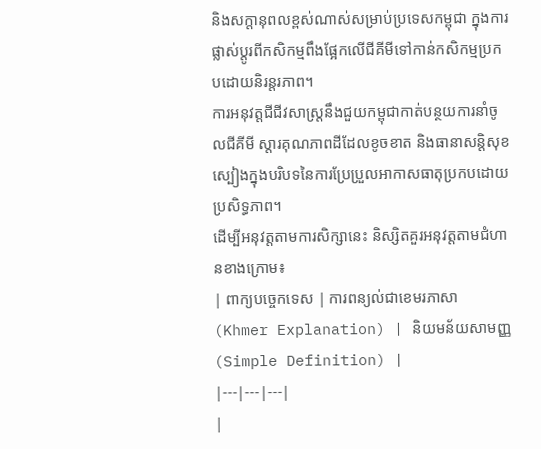និងសក្តានុពលខ្ពស់ណាស់សម្រាប់ប្រទេសកម្ពុជា ក្នុងការផ្លាស់ប្តូរពីកសិកម្មពឹងផ្អែកលើជីគីមីទៅកាន់កសិកម្មប្រកបដោយនិរន្តរភាព។
ការអនុវត្តជីជីវសាស្រ្តនឹងជួយកម្ពុជាកាត់បន្ថយការនាំចូលជីគីមី ស្តារគុណភាពដីដែលខូចខាត និងធានាសន្តិសុខស្បៀងក្នុងបរិបទនៃការប្រែប្រួលអាកាសធាតុប្រកបដោយប្រសិទ្ធភាព។
ដើម្បីអនុវត្តតាមការសិក្សានេះ និស្សិតគួរអនុវត្តតាមជំហានខាងក្រោម៖
| ពាក្យបច្ចេកទេស | ការពន្យល់ជាខេមរភាសា (Khmer Explanation) | និយមន័យសាមញ្ញ (Simple Definition) |
|---|---|---|
|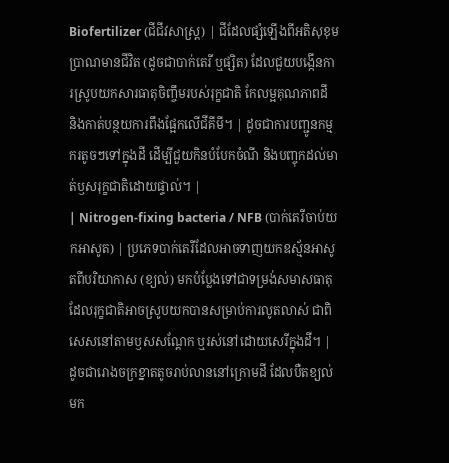Biofertilizer (ជីជីវសាស្រ្ត) | ជីដែលផ្សំឡើងពីអតិសុខុមប្រាណមានជីវិត (ដូចជាបាក់តេរី ឬផ្សិត) ដែលជួយបង្កើនការស្រូបយកសារធាតុចិញ្ចឹមរបស់រុក្ខជាតិ កែលម្អគុណភាពដី និងកាត់បន្ថយការពឹងផ្អែកលើជីគីមី។ | ដូចជាការបញ្ជូនកម្មករតូចៗទៅក្នុងដី ដើម្បីជួយកិនបំបែកចំណី និងបញ្ចុកដល់មាត់ឫសរុក្ខជាតិដោយផ្ទាល់។ |
| Nitrogen-fixing bacteria / NFB (បាក់តេរីចាប់យកអាសូត) | ប្រភេទបាក់តេរីដែលអាចទាញយកឧស្ម័នអាសូតពីបរិយាកាស (ខ្យល់) មកបំប្លែងទៅជាទម្រង់សមាសធាតុដែលរុក្ខជាតិអាចស្រូបយកបានសម្រាប់ការលូតលាស់ ជាពិសេសនៅតាមឫសសណ្តែក ឬរស់នៅដោយសេរីក្នុងដី។ | ដូចជារោងចក្រខ្នាតតូចរាប់លាននៅក្រោមដី ដែលបឺតខ្យល់មក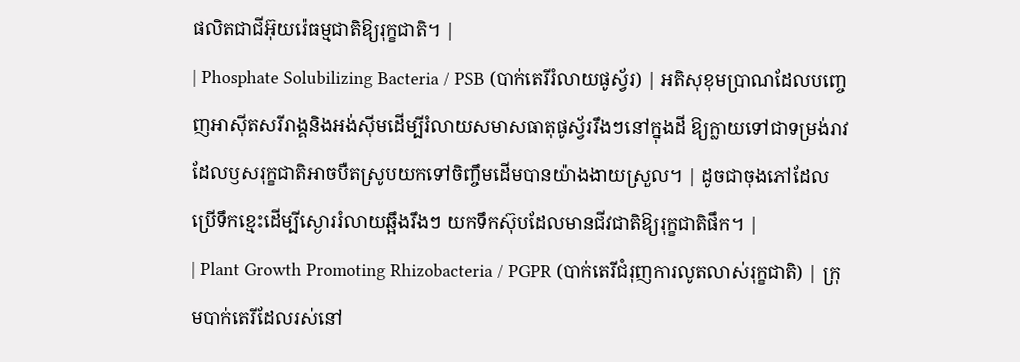ផលិតជាជីអ៊ុយរ៉េធម្មជាតិឱ្យរុក្ខជាតិ។ |
| Phosphate Solubilizing Bacteria / PSB (បាក់តេរីរំលាយផូស្វ័រ) | អតិសុខុមប្រាណដែលបញ្ចេញអាស៊ីតសរីរាង្គនិងអង់ស៊ីមដើម្បីរំលាយសមាសធាតុផូស្វ័ររឹងៗនៅក្នុងដី ឱ្យក្លាយទៅជាទម្រង់រាវដែលឫសរុក្ខជាតិអាចបឺតស្រូបយកទៅចិញ្ចឹមដើមបានយ៉ាងងាយស្រួល។ | ដូចជាចុងភៅដែលប្រើទឹកខ្មេះដើម្បីស្ងោររំលាយឆ្អឹងរឹងៗ យកទឹកស៊ុបដែលមានជីវជាតិឱ្យរុក្ខជាតិផឹក។ |
| Plant Growth Promoting Rhizobacteria / PGPR (បាក់តេរីជំរុញការលូតលាស់រុក្ខជាតិ) | ក្រុមបាក់តេរីដែលរស់នៅ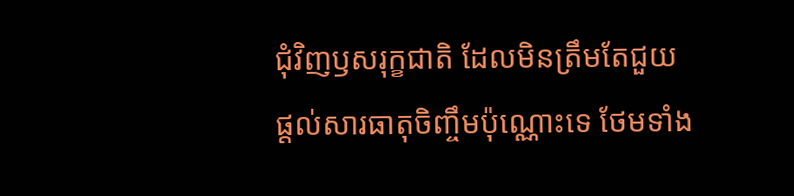ជុំវិញឫសរុក្ខជាតិ ដែលមិនត្រឹមតែជួយផ្តល់សារធាតុចិញ្ចឹមប៉ុណ្ណោះទេ ថែមទាំង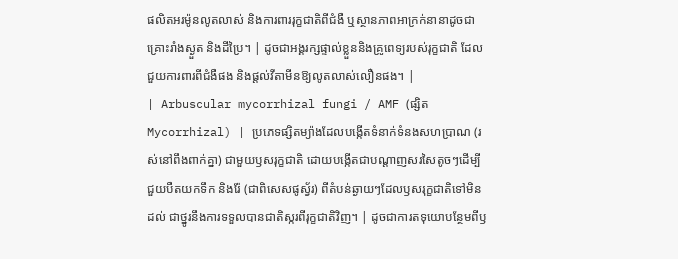ផលិតអរម៉ូនលូតលាស់ និងការពាររុក្ខជាតិពីជំងឺ ឬស្ថានភាពអាក្រក់នានាដូចជាគ្រោះរាំងស្ងួត និងដីប្រៃ។ | ដូចជាអង្គរក្សផ្ទាល់ខ្លួននិងគ្រូពេទ្យរបស់រុក្ខជាតិ ដែលជួយការពារពីជំងឺផង និងផ្តល់វីតាមីនឱ្យលូតលាស់លឿនផង។ |
| Arbuscular mycorrhizal fungi / AMF (ផ្សិត Mycorrhizal) | ប្រភេទផ្សិតម្យ៉ាងដែលបង្កើតទំនាក់ទំនងសហប្រាណ (រស់នៅពឹងពាក់គ្នា) ជាមួយឫសរុក្ខជាតិ ដោយបង្កើតជាបណ្តាញសរសៃតូចៗដើម្បីជួយបឺតយកទឹក និងរ៉ែ (ជាពិសេសផូស្វ័រ) ពីតំបន់ឆ្ងាយៗដែលឫសរុក្ខជាតិទៅមិនដល់ ជាថ្នូរនឹងការទទួលបានជាតិស្ករពីរុក្ខជាតិវិញ។ | ដូចជាការតទុយោបន្ថែមពីឫ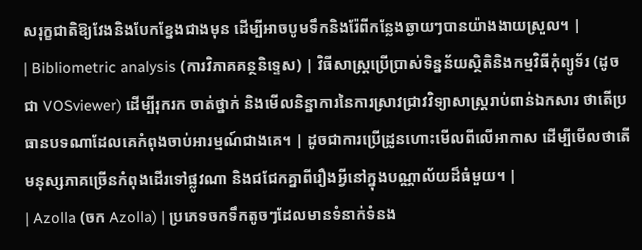សរុក្ខជាតិឱ្យវែងនិងបែកខ្នែងជាងមុន ដើម្បីអាចបូមទឹកនិងរ៉ែពីកន្លែងឆ្ងាយៗបានយ៉ាងងាយស្រួល។ |
| Bibliometric analysis (ការវិភាគគន្ថនិទ្ទេស) | វិធីសាស្រ្តប្រើប្រាស់ទិន្នន័យស្ថិតិនិងកម្មវិធីកុំព្យូទ័រ (ដូចជា VOSviewer) ដើម្បីរុករក ចាត់ថ្នាក់ និងមើលនិន្នាការនៃការស្រាវជ្រាវវិទ្យាសាស្ត្ររាប់ពាន់ឯកសារ ថាតើប្រធានបទណាដែលគេកំពុងចាប់អារម្មណ៍ជាងគេ។ | ដូចជាការប្រើដ្រូនហោះមើលពីលើអាកាស ដើម្បីមើលថាតើមនុស្សភាគច្រើនកំពុងដើរទៅផ្លូវណា និងជជែកគ្នាពីរឿងអ្វីនៅក្នុងបណ្ណាល័យដ៏ធំមួយ។ |
| Azolla (ចក Azolla) | ប្រភេទចកទឹកតូចៗដែលមានទំនាក់ទំនង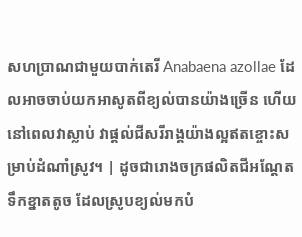សហប្រាណជាមួយបាក់តេរី Anabaena azollae ដែលអាចចាប់យកអាសូតពីខ្យល់បានយ៉ាងច្រើន ហើយនៅពេលវាស្លាប់ វាផ្តល់ជីសរីរាង្គយ៉ាងល្អឥតខ្ចោះសម្រាប់ដំណាំស្រូវ។ | ដូចជារោងចក្រផលិតជីអណ្តែតទឹកខ្នាតតូច ដែលស្រូបខ្យល់មកបំ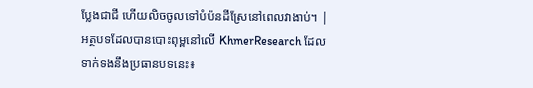ប្លែងជាជី ហើយលិចចូលទៅបំប៉នដីស្រែនៅពេលវាងាប់។ |
អត្ថបទដែលបានបោះពុម្ពនៅលើ KhmerResearch ដែលទាក់ទងនឹងប្រធានបទនេះ៖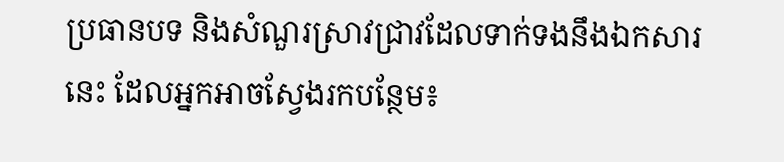ប្រធានបទ និងសំណួរស្រាវជ្រាវដែលទាក់ទងនឹងឯកសារនេះ ដែលអ្នកអាចស្វែងរកបន្ថែម៖